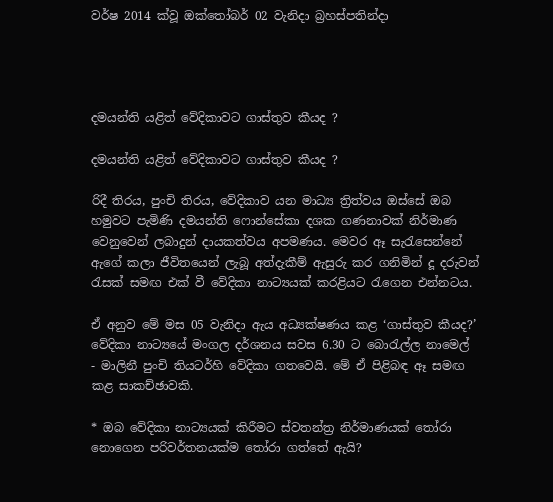වර්ෂ 2014 ක්වූ ඔක්තෝබර් 02 වැනිදා බ්‍රහස්පතින්දා




දමයන්ති යළිත් වේදිකාවට ගාස්තුව කීයද ?

දමයන්ති යළිත් වේදිකාවට ගාස්තුව කීයද ?

රිදී තිරය, පුංචි තිරය, වේදිකාව යන මාධ්‍ය ත්‍රිත්වය ඔස්සේ ඔබ හමුවට පැමිණි දමයන්ති ෆොන්සේකා දශක ගණනාවක් නිර්මාණ වෙනුවෙන් ලබාදුන් දායකත්වය අපමණය. මෙවර ඈ සැරැසෙන්නේ ඇගේ කලා ජීවිතයෙන් ලැබූ අත්දැකීම් ඇසුරු කර ගනිමින් දූ දරුවන් රැසක් සමඟ එක් වී වේදිකා නාට්‍යයක් කරළියට රැගෙන එන්නටය.

ඒ අනුව මේ මස 05 වැනිදා ඇය අධ්‍යක්ෂණය කළ ‘ගාස්තුව කීයද?’ වේදිකා නාට්‍යයේ මංගල දර්ශනය සවස 6.30 ට බොරැල්ල නාමෙල් - මාලිනී පුංචි තියටර්හි වේදිකා ගතවෙයි. මේ ඒ පිළිබඳ ඈ සමඟ කළ සාකච්ඡාවකි.

* ඔබ වේදිකා නාට්‍යයක් කිරීමට ස්වතන්ත්‍ර නිර්මාණයක් තෝරා නොගෙන පරිවර්තනයක්ම තෝරා ගත්තේ ඇයි?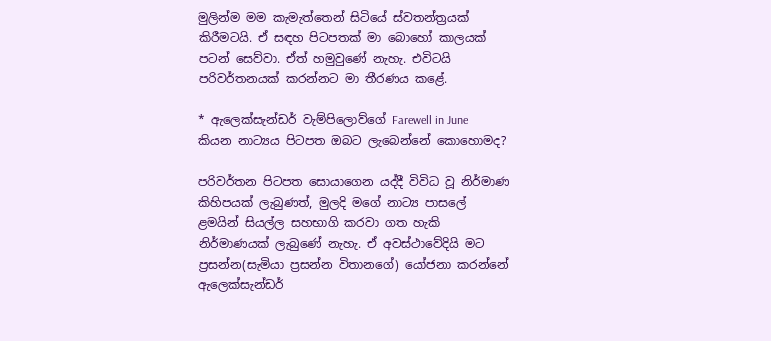මුලින්ම මම කැමැත්තෙන් සිටියේ ස්වතන්ත්‍රයක් කිරීමටයි. ඒ සඳහ පිටපතක් මා බොහෝ කාලයක් පටන් සෙව්වා. ඒත් හමුවුණේ නැහැ. එවිටයි පරිවර්තනයක් කරන්නට මා තීරණය කළේ.

* ඇලෙක්සැන්ඩර් වැම්පිලොව්ගේ Farewell in June කියන නාට්‍යය පිටපත ඔබට ලැබෙන්නේ කොහොමද?

පරිවර්තන පිටපත සොයාගෙන යද්දී විවිධ වූ නිර්මාණ කිහිපයක් ලැබුණත්, මුලදි මගේ නාට්‍ය පාසලේ ළමයින් සියල්ල සහභාගි කරවා ගත හැකි නිර්මාණයක් ලැබුණේ නැහැ. ඒ අවස්ථාවේදියි මට ප්‍රසන්න(සැමියා ප්‍රසන්න විතානගේ) යෝජනා කරන්නේ ඇලෙක්සැන්ඩර්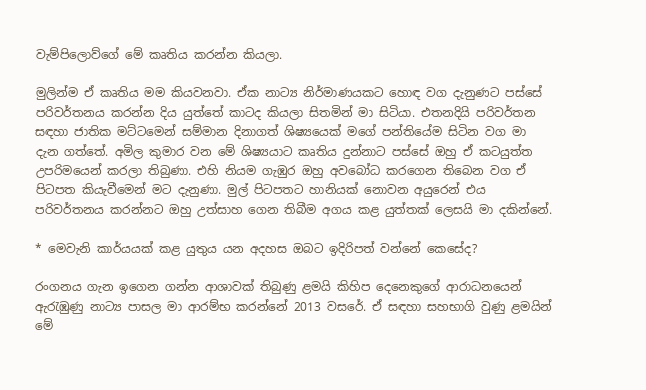වැම්පිලොව්ගේ මේ කෘතිය කරන්න කියලා.

මුලින්ම ඒ කෘතිය මම කියවනවා. ඒක නාට්‍ය නිර්මාණයකට හොඳ වග දැනුණට පස්සේ පරිවර්තනය කරන්න දිය යුත්තේ කාටද කියලා සිතමින් මා සිටියා. එතනදියි පරිවර්තන සඳහා ජාතික මට්ටමෙන් සම්මාන දිනාගත් ශිෂ්‍යයෙක් මගේ පන්තියේම සිටින වග මා දැන ගත්තේ. අමිල කුමාර වන මේ ශිෂ්‍යයාට කෘතිය දුන්නාට පස්සේ ඔහු ඒ කටයුත්ත උපරිමයෙන් කරලා තිබුණා. එහි නියම ගැඹුර ඔහු අවබෝධ කරගෙන තිබෙන වග ඒ පිටපත කියැවීමෙන් මට දැනුණා. මුල් පිටපතට හානියක් නොවන අයුරෙන් එය පරිවර්තනය කරන්නට ඔහු උත්සාහ ගෙන තිබීම අගය කළ යුත්තක් ලෙසයි මා දකින්නේ.

* මෙවැනි කාර්යයක් කළ යුතුය යන අදහස ඔබට ඉදිරිපත් වන්නේ කෙසේද?

රංගනය ගැන ඉගෙන ගන්න ආශාවක් තිබුණු ළමයි කිහිප දෙනෙකුගේ ආරාධනයෙන් ඇරැඹුණු නාට්‍ය පාසල මා ආරම්භ කරන්නේ 2013 වසරේ. ඒ සඳහා සහභාගි වුණු ළමයින් මේ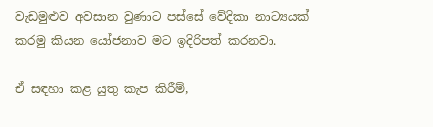වැඩමුළුව අවසාන වුණාට පස්සේ වේදිකා නාට්‍යයක් කරමු කියන යෝජනාව මට ඉදිරිපත් කරනවා.

ඒ සඳහා කළ යුතු කැප කිරීම්,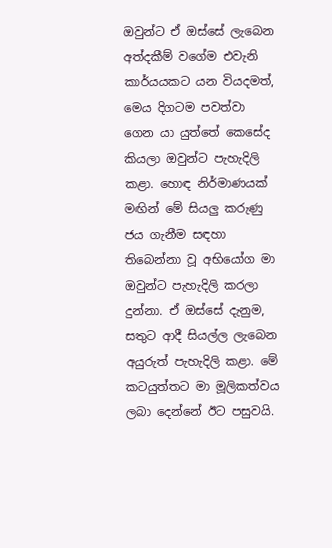ඔවුන්ට ඒ ඔස්සේ ලැබෙන අත්දකීම් වගේම එවැනි කාර්යයකට යන වියදමත්, මෙය දිගටම පවත්වා ගෙන යා යුත්තේ කෙසේද කියලා ඔවුන්ට පැහැදිලි කළා. හොඳ නිර්මාණයක් මඟින් මේ සියලු කරුණු ජය ගැනීම සඳහා තිබෙන්නා වූ අභියෝග මා ඔවුන්ට පැහැදිලි කරලා දුන්නා. ඒ ඔස්සේ දැනුම, සතුට ආදී සියල්ල ලැබෙන අයුරුත් පැහැදිලි කළා. මේ කටයුත්තට මා මූලිකත්වය ලබා දෙන්නේ ඊට පසුවයි.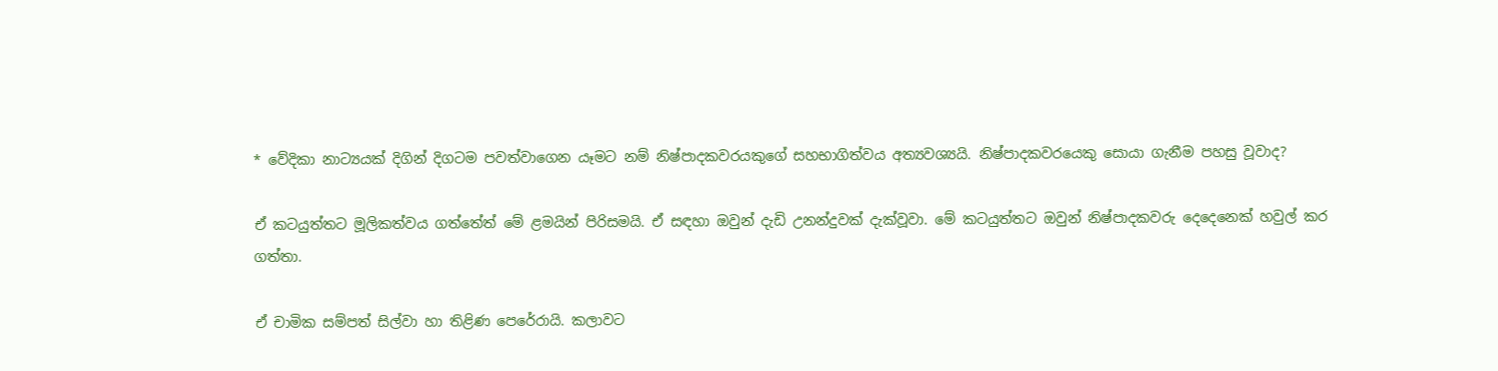* වේදිකා නාට්‍යයක් දිගින් දිගටම පවත්වාගෙන යෑමට නම් නිෂ්පාදකවරයකුගේ සහභාගිත්වය අත්‍යවශ්‍යයි. නිෂ්පාදකවරයෙකු සොයා ගැනීම පහසු වූවාද?

ඒ කටයුත්තට මූලිකත්වය ගත්තේත් මේ ළමයින් පිරිසමයි. ඒ සඳහා ඔවුන් දැඩි උනන්දුවක් දැක්වූවා. මේ කටයුත්තට ඔවුන් නිෂ්පාදකවරු දෙදෙනෙක් හවුල් කර ගත්තා.

ඒ චාමික සම්පත් සිල්වා හා තිළිණ පෙරේරායි. කලාවට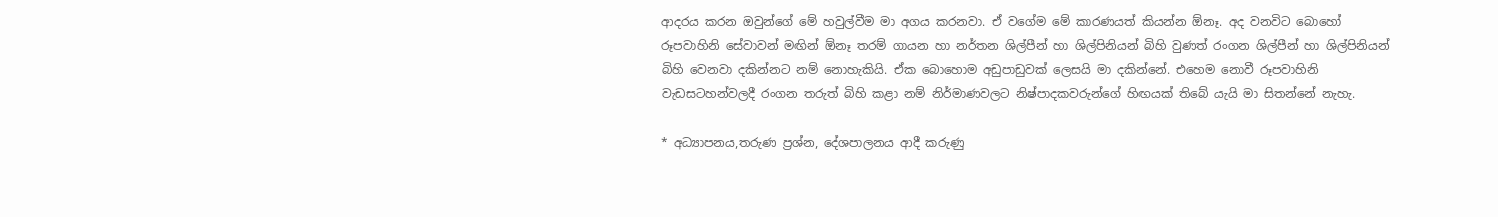ආදරය කරන ඔවුන්ගේ මේ හවුල්වීම මා අගය කරනවා. ඒ වගේම මේ කාරණයත් කියන්න ඕනෑ. අද වනවිට බොහෝ රූපවාහිනි සේවාවන් මඟින් ඕනෑ තරම් ගායන හා නර්තන ශිල්පීන් හා ශිල්පිනියන් බිහි වුණත් රංගන ශිල්පීන් හා ශිල්පිනියන් බිහි වෙනවා දකින්නට නම් නොහැකියි. ඒක බොහොම අඩුපාඩුවක් ලෙසයි මා දකින්නේ. එහෙම නොවී රූපවාහිනි වැඩසටහන්වලදී රංගන තරුත් බිහි කළා නම් නිර්මාණවලට නිෂ්පාදකවරුන්ගේ හිඟයක් තිබේ යැයි මා සිතන්නේ නැහැ.

* අධ්‍යාපනය,තරුණ ප්‍රශ්න, දේශපාලනය ආදී කරුණු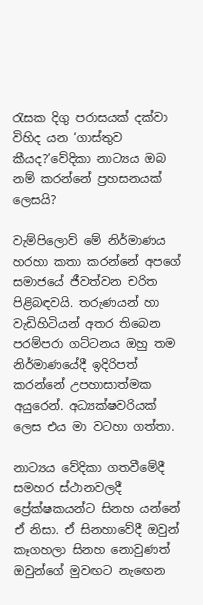රැසක දිගු පරාසයක් දක්වා විහිද යන ‘ගාස්තුව කීයද?’වේදිකා නාට්‍යය ඔබ නම් කරන්නේ ප්‍රහසනයක් ලෙසයි?

වැම්පිලොව් මේ නිර්මාණය හරහා කතා කරන්නේ අපගේ සමාජයේ ජීවත්වන චරිත පිළිබඳවයි. තරුණයන් හා වැඩිහිටියන් අතර තිබෙන පරම්පරා ගට්ටනය ඔහු තම නිර්මාණයේදී ඉදිරිපත් කරන්නේ උපහාසාත්මක අයුරෙන්. අධ්‍යක්ෂවරියක් ලෙස එය මා වටහා ගත්තා.

නාට්‍යය වේදිකා ගතවීමේදී සමහර ස්ථානවලදී ප්‍රේක්ෂකයන්ට සිනහ යන්නේ ඒ නිසා. ඒ සිනහාවේදී ඔවුන් කෑගහලා සිනහ නොවුණත් ඔවුන්ගේ මුවඟට නැඟෙන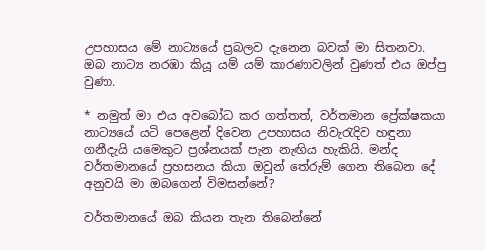උපහාසය මේ නාට්‍යයේ ප්‍රබලව දැනෙන බවක් මා සිතනවා. ඔබ නාට්‍ය නරඹා කියූ යම් යම් කාරණාවලින් වුණත් එය ඔප්පු වුණා.

* නමුත් මා එය අවබෝධ කර ගත්තත්, වර්තමාන ප්‍රේක්ෂකයා නාට්‍යයේ යටි පෙළෙන් දිවෙන උපහාසය නිවැරැදිව හඳුනා ගනීදැයි යමෙකුට ප්‍රශ්නයක් පැන නැඟිය හැකියි. මන්ද වර්තමානයේ ප්‍රහසනය කියා ඔවුන් තේරුම් ගෙන තිබෙන දේ අනුවයි මා ඔබගෙන් විමසන්නේ?

වර්තමානයේ ඔබ කියන තැන තිබෙන්නේ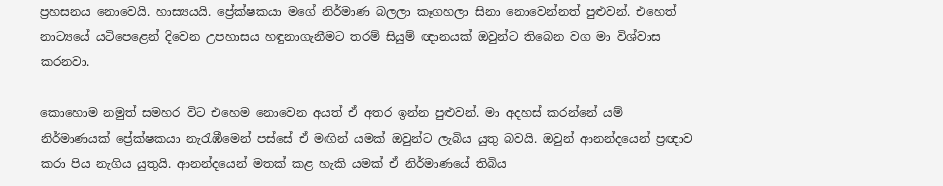ප්‍රහසනය නොවෙයි. හාස්‍යයයි. ප්‍රේක්ෂකයා මගේ නිර්මාණ බලලා කෑගහලා සිනා නොවෙන්නත් පුළුවන්. එහෙත් නාට්‍යයේ යටිපෙළෙන් දිවෙන උපහාසය හඳුනාගැනීමට තරම් සියුම් ඥානයක් ඔවුන්ට තිබෙන වග මා විශ්වාස කරනවා.

කොහොම නමුත් සමහර විට එහෙම නොවෙන අයත් ඒ අතර ඉන්න පුළුවන්. මා අදහස් කරන්නේ යම් නිර්මාණයක් ප්‍රේක්ෂකයා නැරැඹීමෙන් පස්සේ ඒ මඟින් යමක් ඔවුන්ට ලැබිය යුතු බවයි. ඔවුන් ආනන්දයෙන් ප්‍රඥාව කරා පිය නැගිය යුතුයි. ආනන්දයෙන් මතක් කළ හැකි යමක් ඒ නිර්මාණයේ තිබිය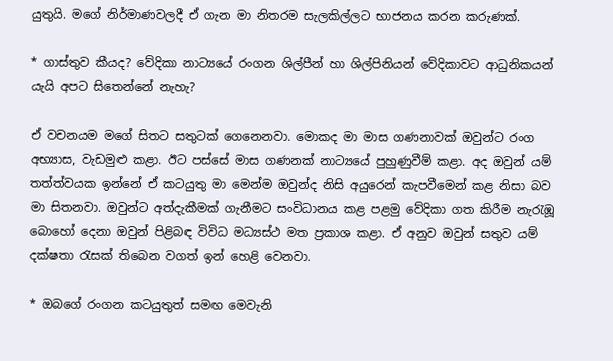යුතුයි. මගේ නිර්මාණවලදී ඒ ගැන මා නිතරම සැලකිල්ලට භාජනය කරන කරුණක්.

* ගාස්තුව කීයද? වේදිකා නාට්‍යයේ රංගන ශිල්පීන් හා ශිල්පිනියන් වේදිකාවට ආධුනිකයන් යැයි අපට සිතෙන්නේ නැහැ?

ඒ වචනයම මගේ සිතට සතුටක් ගෙනෙනවා. මොකද මා මාස ගණනාවක් ඔවුන්ට රංග අභ්‍යාස, වැඩමුළු කළා. ඊට පස්සේ මාස ගණනක් නාට්‍යයේ පුහුණුවීම් කළා. අද ඔවුන් යම් තත්ත්වයක ඉන්නේ ඒ කටයුතු මා මෙන්ම ඔවුන්ද නිසි අයුරෙන් කැපවීමෙන් කළ නිසා බව මා සිතනවා. ඔවුන්ට අත්දැකීමක් ගැනීමට සංවිධානය කළ පළමු වේදිකා ගත කිරීම නැරැඹූ බොහෝ දෙනා ඔවුන් පිළිබඳ විවිධ මධ්‍යස්ථ මත ප්‍රකාශ කළා. ඒ අනුව ඔවුන් සතුව යම් දක්ෂතා රැසක් තිබෙන වගත් ඉන් හෙළි වෙනවා.

* ඔබගේ රංගන කටයුතුත් සමඟ මෙවැනි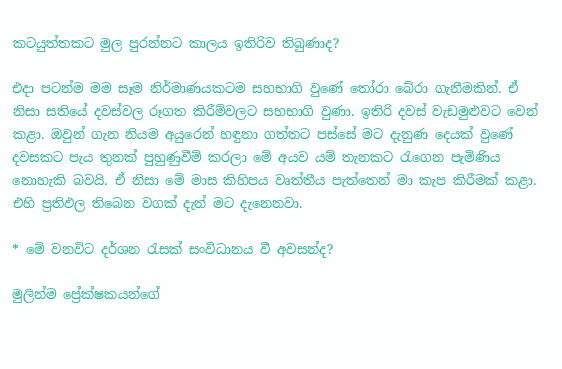කටයුත්තකට මුල පුරන්නට කාලය ඉතිරිව තිබුණාද?

එදා පටන්ම මම සෑම නිර්මාණයකටම සහභාගි වුණේ තෝරා බේරා ගැනීමකින්. ඒ නිසා සතියේ දවස්වල රූගත කිරීම්වලට සහභාගි වුණා. ඉතිරි දවස් වැඩමුළුවට වෙන් කළා. ඔවුන් ගැන නියම අයුරෙන් හඳුනා ගත්තට පස්සේ මට දැනුණ දෙයක් වුණේ දවසකට පැය තුනක් පුහුණුවීම් කරලා මේ අයව යම් තැනකට රැගෙන පැමිණිය නොහැකි බවයි. ඒ නිසා මේ මාස කිහිපය වෘත්තීය පැත්තෙන් මා කැප කිරීමක් කළා. එහි ප්‍රතිඵල තිබෙන වගක් දැන් මට දැනෙනවා.

* මේ වනවිට දර්ශන රැසක් සංවිධානය වී අවසන්ද?

මුලින්ම ප්‍රේක්ෂකයන්ගේ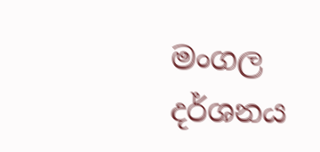මංගල දර්ශනය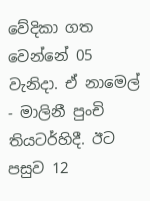වේදිකා ගත වෙන්නේ 05 වැනිදා. ඒ නාමෙල් - මාලිනී පුංචි තියටර්හිදී. ඊට පසුව 12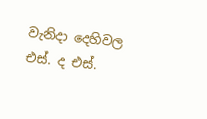වැනිදා දෙහිවල එස්. ද එස්.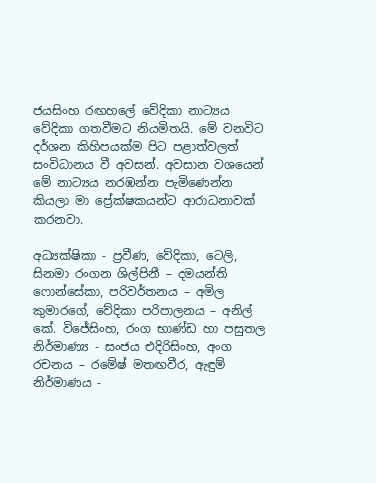ජයසිංහ රඟහලේ වේදිකා නාට්‍යය වේදිකා ගතවීමට නියමිතයි. මේ වනවිට දර්ශන කිහිපයක්ම පිට පළාත්වලත් සංවිධානය වී අවසන්. අවසාන වශයෙන් මේ නාට්‍යය නරඹන්න පැමිණෙන්න කියලා මා ප්‍රේක්ෂකයන්ට ආරාධනාවක් කරනවා.

අධ්‍යක්ෂිකා - ප්‍රවීණ, වේදිකා, ටෙලි, සිනමා රංගන ශිල්පිනී – දමයන්ති ෆොන්සේකා, පරිවර්තනය – අමිල කුමාරගේ, වේදිකා පරිපාලනය – අනිල් කේ. විජේසිංහ, රංග භාණ්ඩ හා පසුතල නිර්මාණ්‍ය - සංජය එදිරිසිංහ, අංග රචනය – රමේෂ් මතඟවීර, ඇඳුම් නිර්මාණය -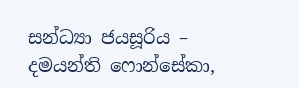සන්ධ්‍යා ජයසූරිය – දමයන්ති ෆොන්සේකා,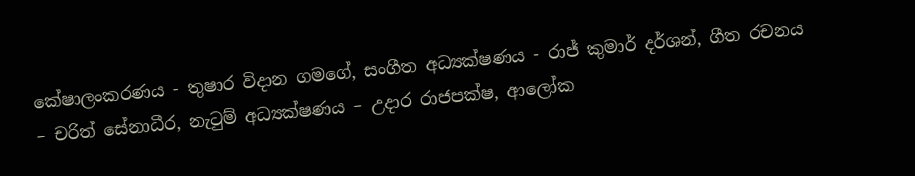කේෂාලංකරණය - තුෂාර විදාන ගමගේ, සංගීත අධ්‍යක්ෂණය - රාජ් කුමාර් දර්ශන්, ගීත රචනය – චරිත් සේනාධීර, නැටුම් අධ්‍යක්ෂණය – උදාර රාජපක්ෂ, ආලෝක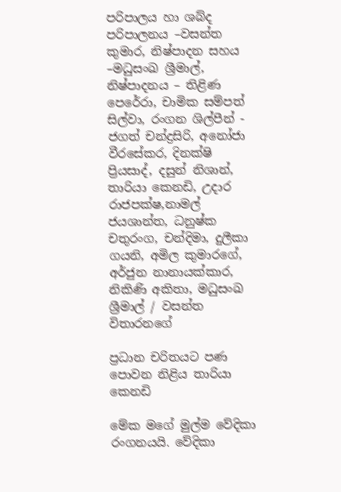පරිපාලය හා ශබ්ද පරිපාලනය –වසන්ත කුමාර, නිෂ්පාදන සහය –මධුසංඛ ශ්‍රීමාල්, නිෂ්පාදනය – තිළිණ පෙරේරා, චාමික සම්පත් සිල්වා, රංගන ශිල්පීන් - ජගත් චන්ද්‍රසිරි, අනෝජා වීරසේකර, දිනක්ෂි ප්‍රියසාද්, දසුන් නිශාන්, තාරියා කෙනඩි, උදාර රාජපක්ෂ,නාමල් ජයශාන්ත, ධනුෂ්ක චතුරංග, චන්දිමා, දුලීකා ගයනි, අමිල කුමාරගේ, අර්ජුන නානායක්කාර, නිකිණි අකිතා, මධුසංඛ ශ්‍රීමාල් / වසන්ත විතාරනගේ

ප්‍රධාන චරිතයට පණ පොවන නිළිය තාරියා කෙනඩි

මේක මගේ මුල්ම වේදිකා රංගනයයි. වේදිකා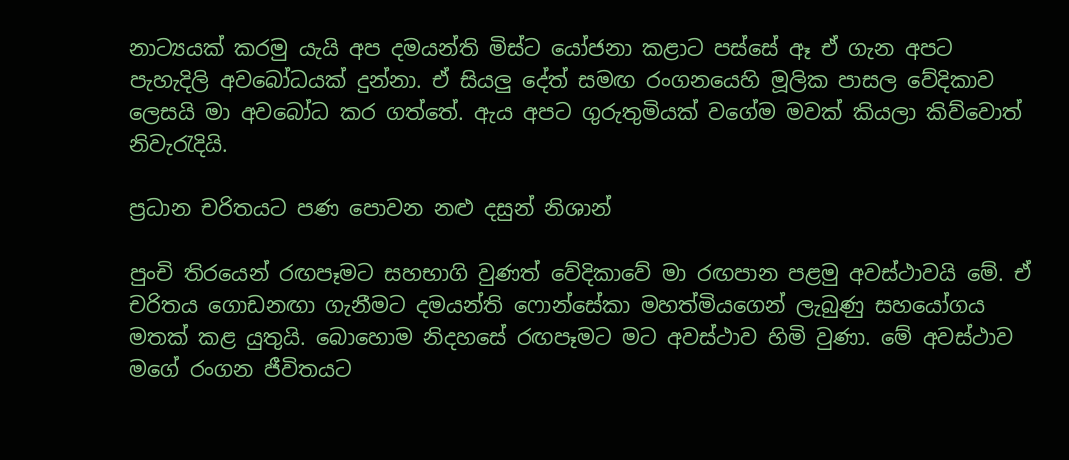නාට්‍යයක් කරමු යැයි අප දමයන්ති මිස්ට යෝජනා කළාට පස්සේ ඈ ඒ ගැන අපට පැහැදිලි අවබෝධයක් දුන්නා. ඒ සියලු දේත් සමඟ රංගනයෙහි මූලික පාසල වේදිකාව ලෙසයි මා අවබෝධ කර ගත්තේ. ඇය අපට ගුරුතුමියක් වගේම මවක් කියලා කිව්වොත් නිවැරැදියි.

ප්‍රධාන චරිතයට පණ පොවන නළු දසුන් නිශාන්

පුංචි තිරයෙන් රඟපෑමට සහභාගි වුණත් වේදිකාවේ මා රඟපාන පළමු අවස්ථාවයි මේ. ඒ චරිතය ගොඩනඟා ගැනීමට දමයන්ති ෆොන්සේකා මහත්මියගෙන් ලැබුණු සහයෝගය මතක් කළ යුතුයි. බොහොම නිදහසේ රඟපෑමට මට අවස්ථාව හිමි වුණා. මේ අවස්ථාව මගේ රංගන ජීවිතයට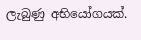ලැබුණු අභියෝගයක්.